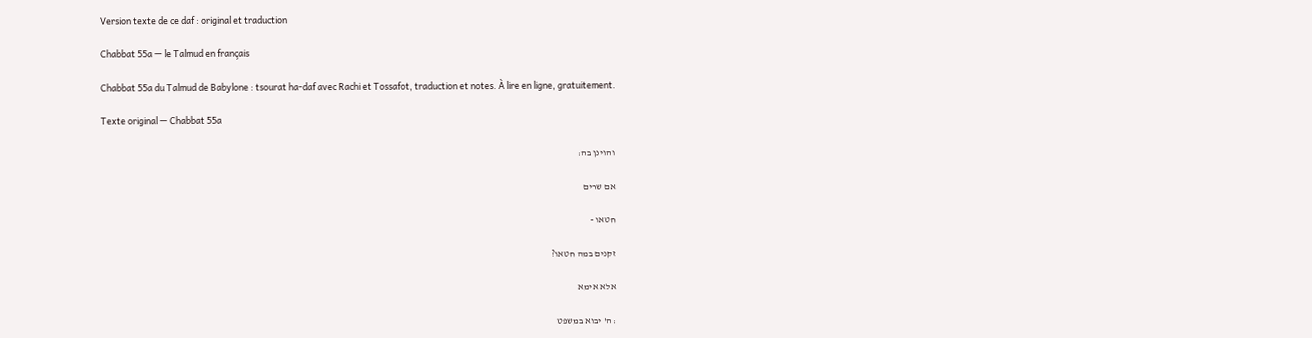Version texte de ce daf : original et traduction

Chabbat 55a — le Talmud en français

Chabbat 55a du Talmud de Babylone : tsourat ha-daf avec Rachi et Tossafot, traduction et notes. À lire en ligne, gratuitement.

Texte original — Chabbat 55a

והוינן בה:

אם שרים

חטאו -

זקנים במה חטאו?

אלא אימא

: ה' יבוא במשפט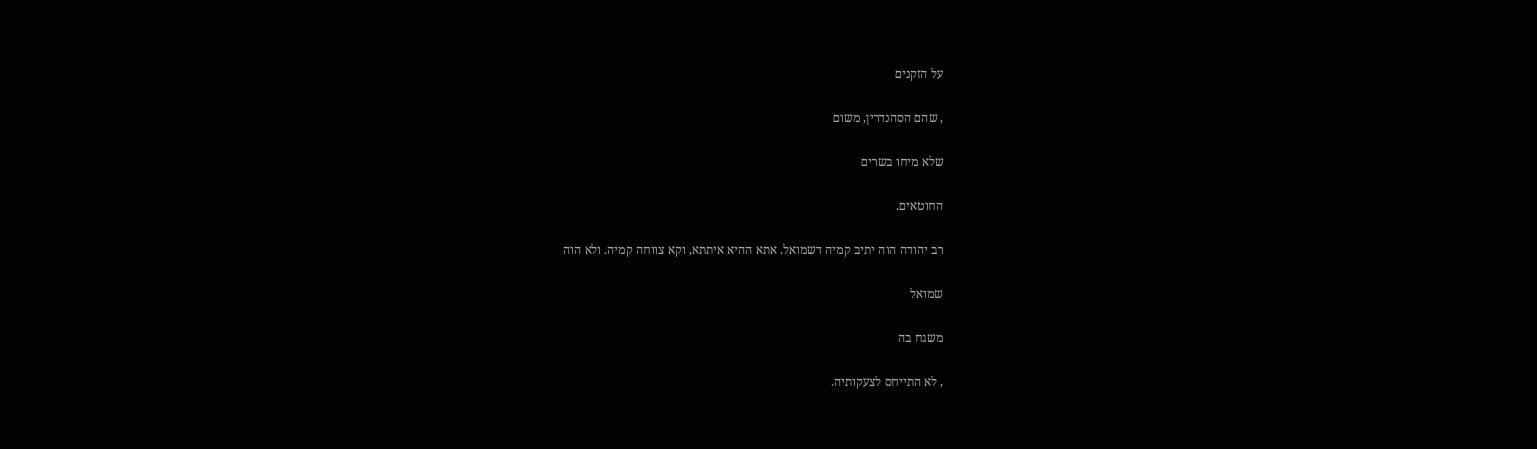על הזקנים

, שהם הסהנדרין, משום

שלא מיחו בשרים

החוטאים.

רב יהודה הוה יתיב קמיה דשמואל. אתא ההיא איתתא, וקא צווחה קמיה. ולא הוה

שמואל

משגח בה

, לא התייחס לצעקותיה.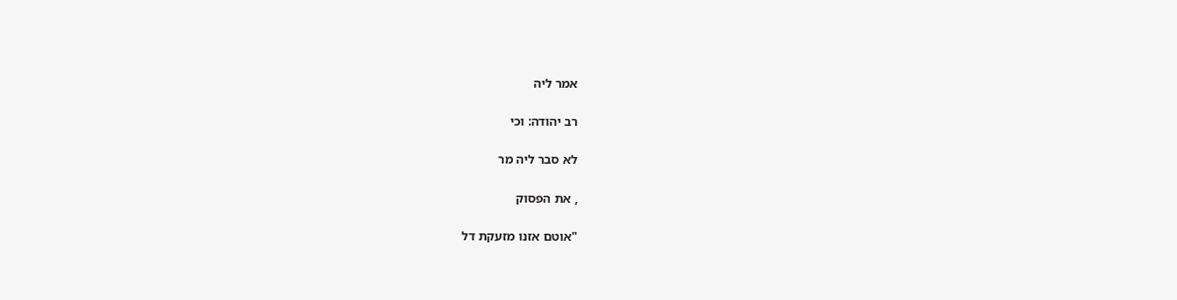אמר ליה

רב יהודה: וכי

לא סבר ליה מר

, את הפסוק

"אוטם אזנו מזעקת דל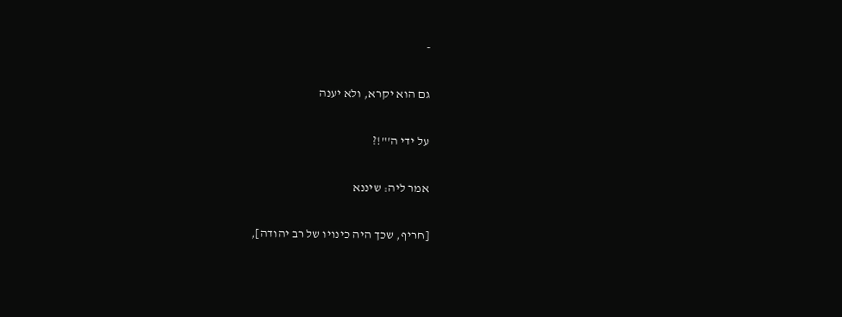-

גם הוא יקרא, ולא יענה

על ידי ה'"!?

אמר ליה: שיננא

[חריף, שכך היה כינויו של רב יהודה],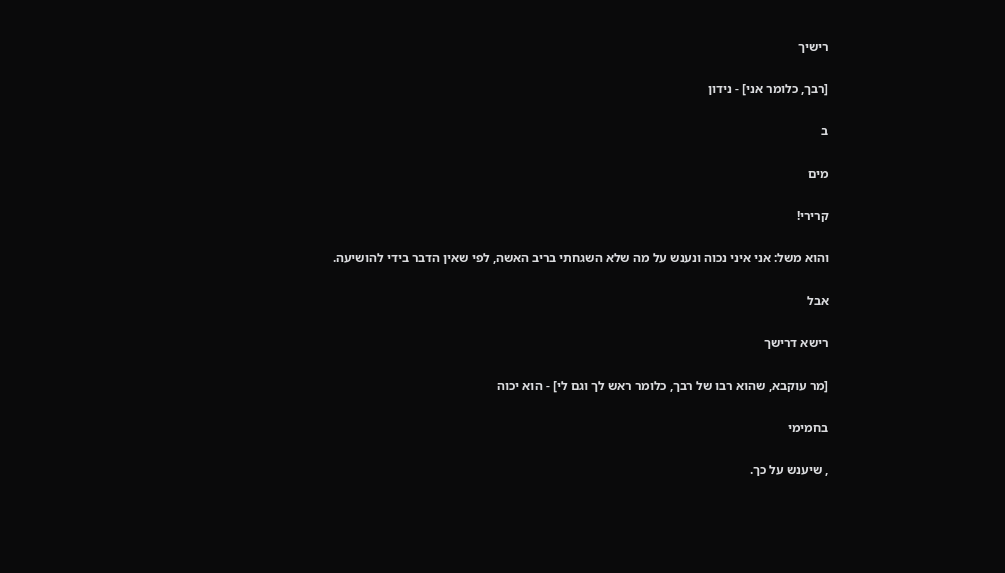רישיך

[רבך, כלומר אני] - נידון

ב

מים

קרירי!

והוא משל: אני איני נכוה ונענש על מה שלא השגחתי בריב האשה, לפי שאין הדבר בידי להושיעה.

אבל

רישא דרישך

[מר עוקבא, שהוא רבו של רבך, כלומר ראש לך וגם לי] - הוא יכוה

בחמימי

, שיענש על כך.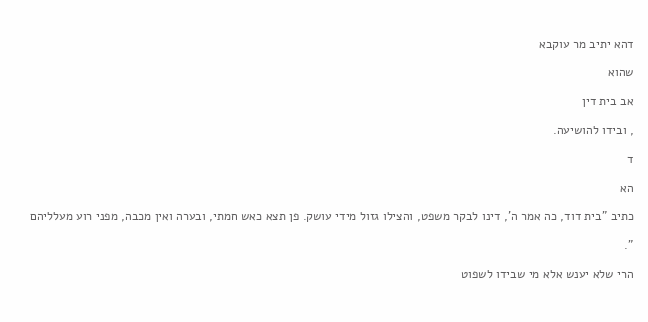דהא יתיב מר עוקבא

שהוא

אב בית דין

, ובידו להושיעה.

ד

הא

כתיב "בית דוד, כה אמר ה', דינו לבקר משפט, והצילו גזול מידי עושק. פן תצא כאש חמתי, ובערה ואין מכבה, מפני רוע מעלליהם

".

הרי שלא יענש אלא מי שבידו לשפוט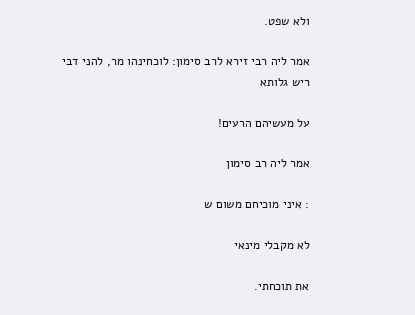ולא שפט.

אמר ליה רבי זירא לרב סימון: לוכחינהו מר, להני דבי ריש גלותא

על מעשיהם הרעים!

אמר ליה רב סימון

: איני מוכיחם משום ש

לא מקבלי מינאי

את תוכחתי.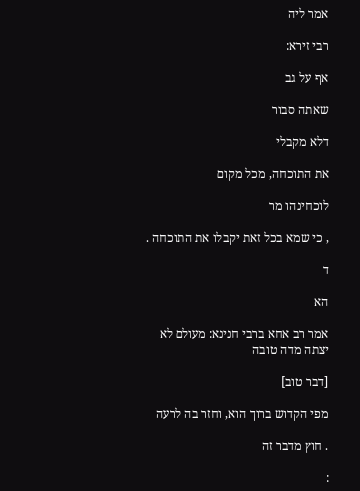אמר ליה

רבי זירא:

אף על גב

שאתה סבור

דלא מקבלי

את התוכחה, מכל מקום

לוכחינהו מר

, כי שמא בכל זאת יקבלו את התוכחה .

ד

הא

אמר רב אחא ברבי חנינא: מעולם לא יצתה מדה טובה

[דבר טוב]

מפי הקדוש ברוך הוא, וחזר בה לרעה

. חוץ מדבר זה

: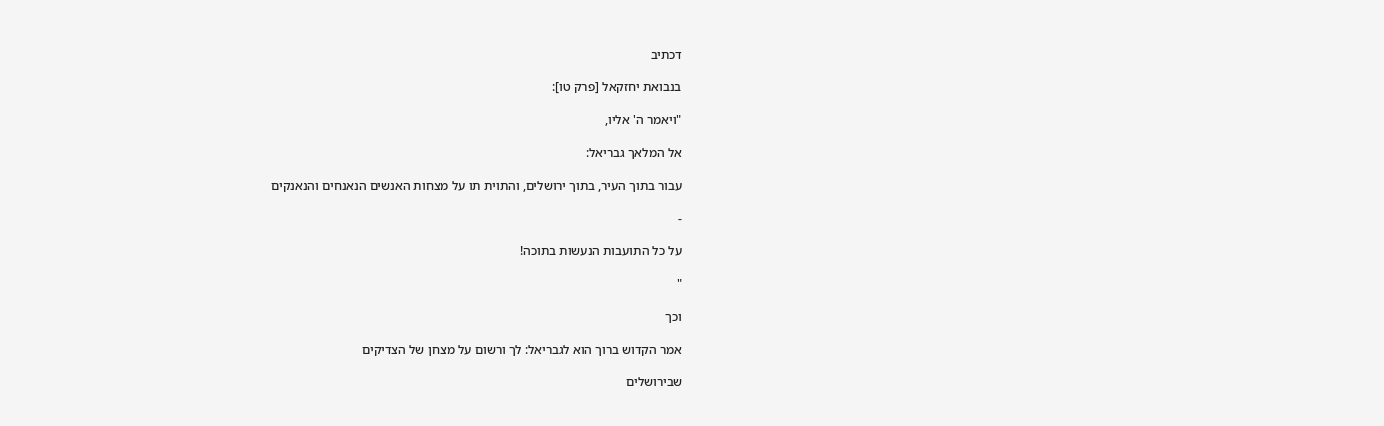דכתיב

בנבואת יחזקאל [פרק טו]:

"ויאמר ה' אליו,

אל המלאך גבריאל:

עבור בתוך העיר, בתוך ירושלים, והתוית תו על מצחות האנשים הנאנחים והנאנקים

-

על כל התועבות הנעשות בתוכה!

"

וכך

אמר הקדוש ברוך הוא לגבריאל: לך ורשום על מצחן של הצדיקים

שבירושלים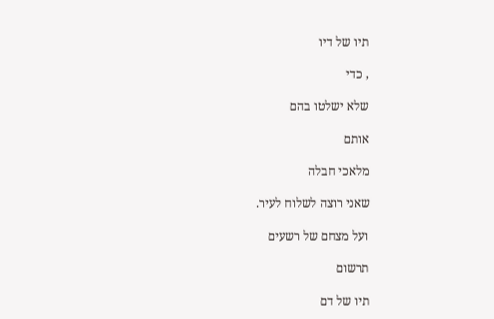תיו של דיו

, כדי

שלא ישלטו בהם

אותם

מלאכי חבלה

שאני רוצה לשלוח לעיר.

ועל מצחם של רשעים

תרשום

תיו של דם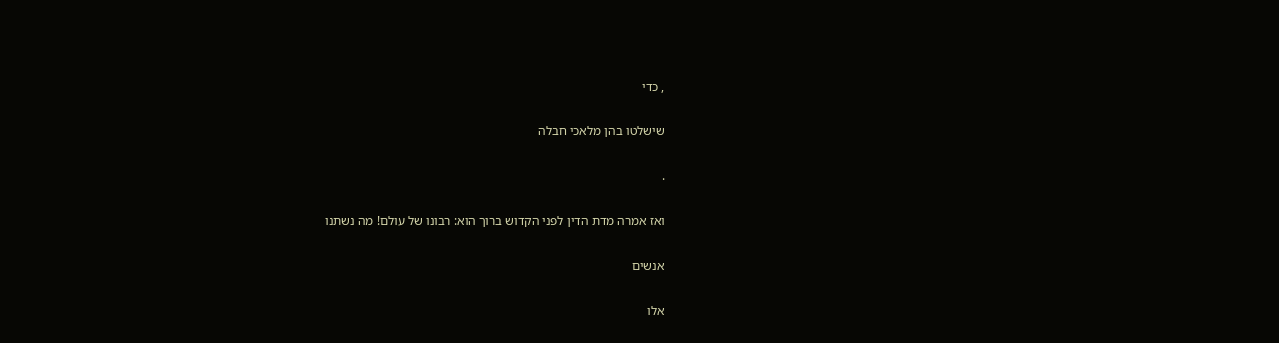, כדי

שישלטו בהן מלאכי חבלה

.

ואז אמרה מדת הדין לפני הקדוש ברוך הוא: רבונו של עולם! מה נשתנו

אנשים

אלו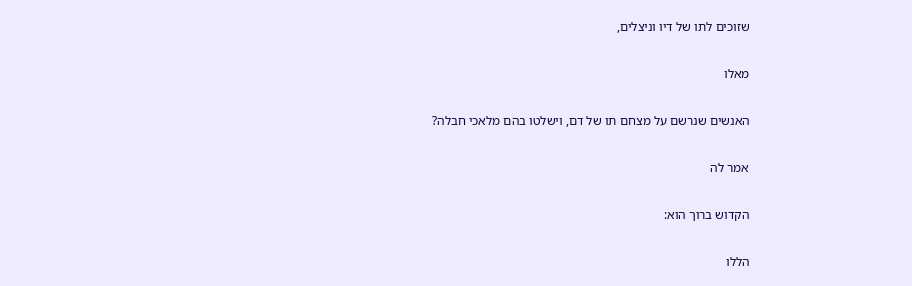שזוכים לתו של דיו וניצלים,

מאלו

האנשים שנרשם על מצחם תו של דם, וישלטו בהם מלאכי חבלה?

אמר לה

הקדוש ברוך הוא:

הללו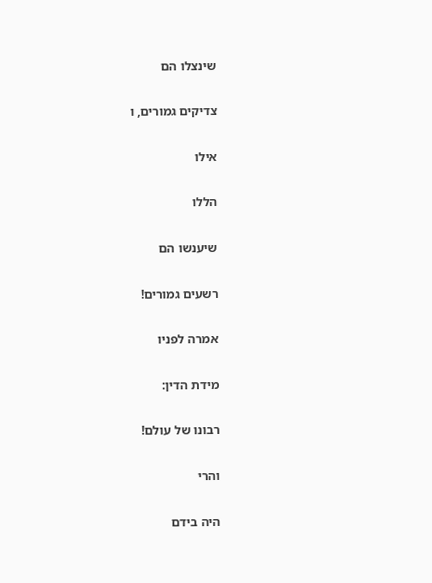שינצלו הם

צדיקים גמורים, ו

אילו

הללו

שיענשו הם

רשעים גמורים!

אמרה לפניו

מידת הדין:

רבונו של עולם!

והרי

היה בידם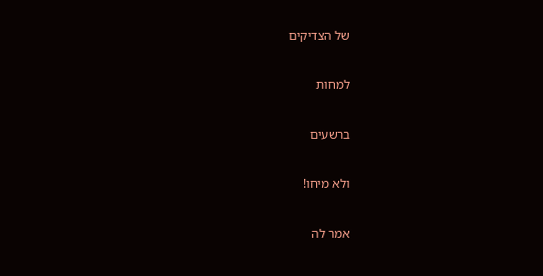של הצדיקים

למחות

ברשעים

ולא מיחו!

אמר לה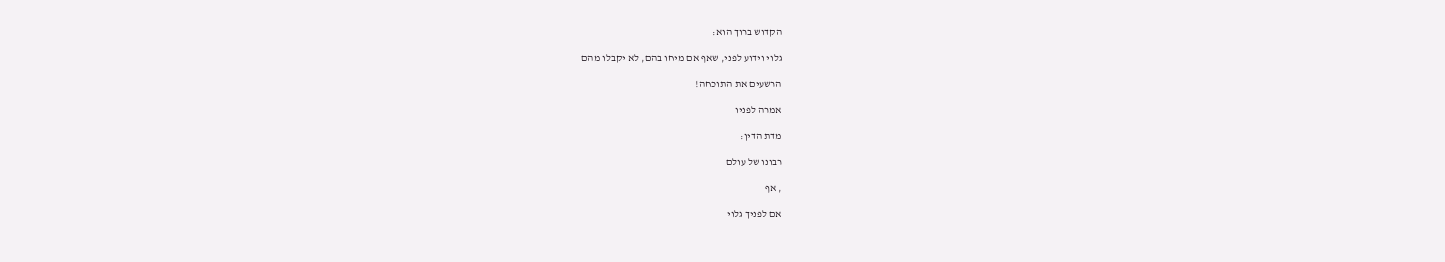הקדוש ברוך הוא:

גלוי וידוע לפני, שאף אם מיחו בהם, לא יקבלו מהם

הרשעים את התוכחה!

אמרה לפניו

מדת הדין:

רבונו של עולם

, אף

אם לפניך גלוי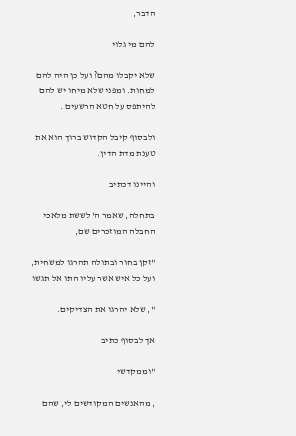הדבר,

להם מי גלוי

שלא יקבלו מהם? ועל כן היה להם למחות. ומפני שלא מיחו יש להם להיתפס על חטא הרשעים .

ולבסוף קיבל הקדוש ברוך הוא את טענת מדת הדין.

והיינו דכתיב

בתחלה, שאמר ה' לששת מלאכי החבלה המוזכרים שם,

"זקן בחור ובתולה תהרגו למשחית, ועל כל איש אשר עליו התו אל תגשו

", שלא יהרגו את הצדיקים.

אך לבסוף כתיב

"וממקדשי

, מהאנשים המקודשים לי, שהם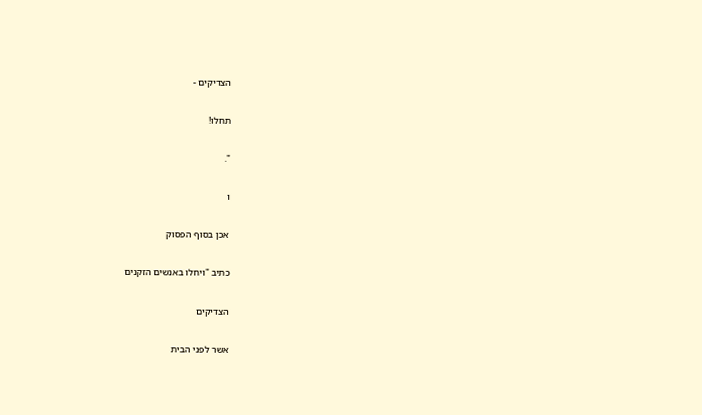הצדיקים -

תחלו!

".

ו

אכן בסוף הפסוק

כתיב "ויחלו באנשים הזקנים

הצדיקים

אשר לפני הבית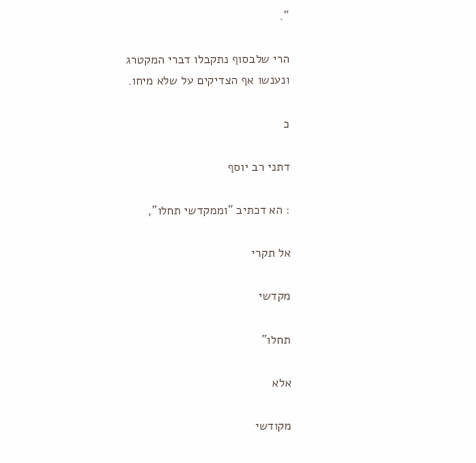".

הרי שלבסוף נתקבלו דברי המקטרג ונענשו אף הצדיקים על שלא מיחו.

כ

דתני רב יוסף

: הא דכתיב "וממקדשי תחלו",

אל תקרי

מקדשי

תחלו"

אלא

מקודשי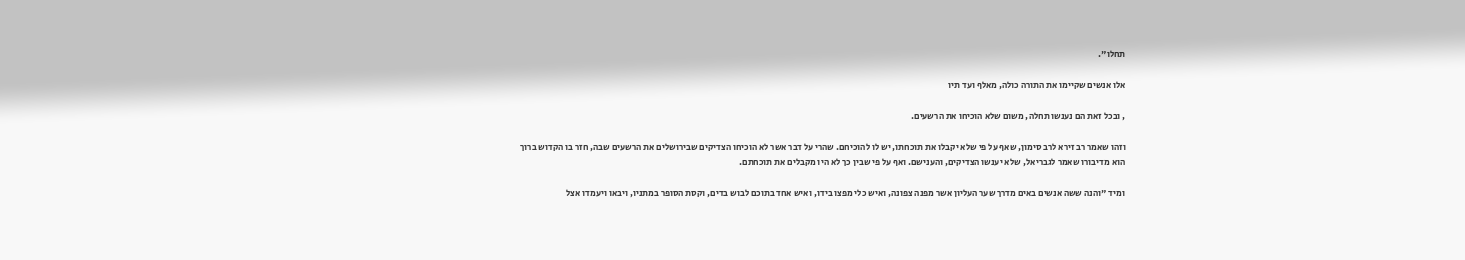תחלו".

אלו אנשים שקיימו את התורה כולה, מאלף ועד תיו

, ובכל זאת הם נענשו תחלה, משום שלא הוכיחו את הרשעים.

וזהו שאמר רב זירא לרב סימון, שאף על פי שלא יקבלו את תוכחתו, יש לו להוכיחם. שהרי על דבר אשר לא הוכיחו הצדיקים שבירושלים את הרשעים שבה, חזר בו הקדוש ברוך הוא מדיבורו שאמר לגבריאל, שלא יענשו הצדיקים, והענישם. ואף על פי שבין כך לא היו מקבלים את תוכחתם.

ומיד "והנה ששה אנשים באים מדרך שער העליון אשר מפנה צפונה, ואיש כלי מפצו בידו, ואיש אחד בתוכם לבוש בדים, וקסת הסופר במתניו, ויבאו ויעמדו אצל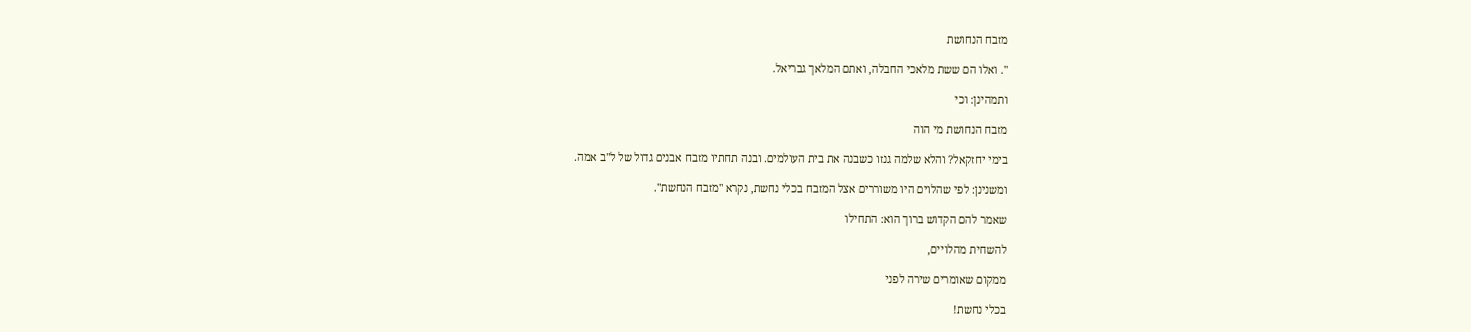מזבח הנחושת

". ואלו הם ששת מלאכי החבלה, ואתם המלאך גבריאל.

ותמהינן: וכי

מזבח הנחושת מי הוה

בימי יחזקאל? והלא שלמה גנזו כשבנה את בית העולמים. ובנה תחתיו מזבח אבנים גדול של ל"ב אמה.

ומשנינן: לפי שהלוים היו משוררים אצל המזבח בכלי נחשת, נקרא "מזבח הנחשת".

שאמר להם הקדוש ברוך הוא: התחילו

להשחית מהלויים,

ממקום שאומרים שירה לפני

בכלי נחשת!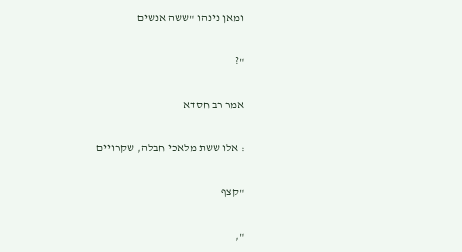ומאן נינהו "ששה אנשים

"?

אמר רב חסדא

: אלו ששת מלאכי חבלה, שקרויים

"קצף

",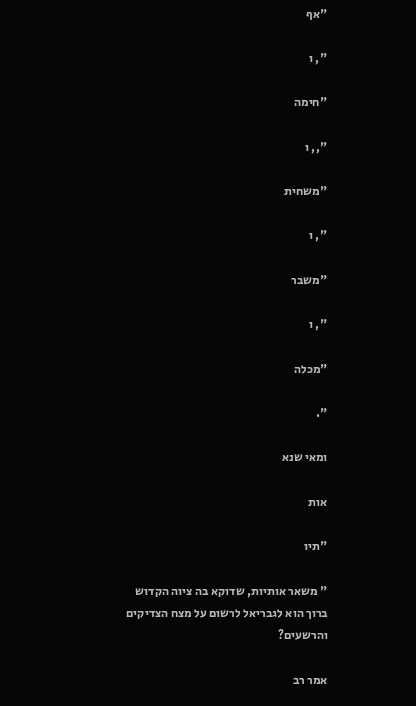"אף

", ו

"חימה

",, ו

"משחית

", ו

"משבר

", ו

"מכלה

".

ומאי שנא

אות

"תיו

" משאר אותיות, שדוקא בה ציוה הקדוש ברוך הוא לגבריאל לרשום על מצח הצדיקים והרשעים?

אמר רב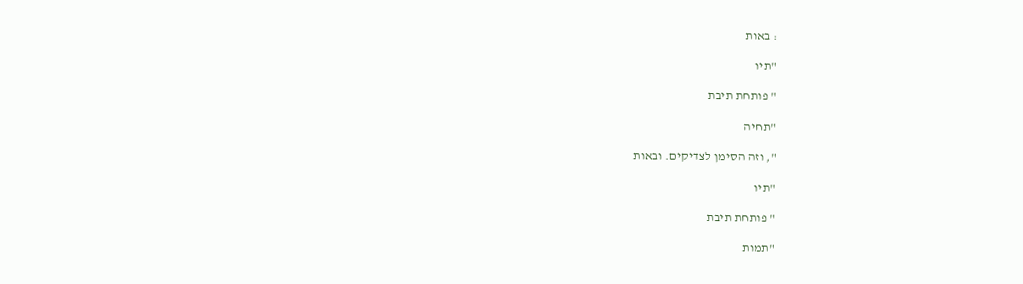: באות

"תיו

" פותחת תיבת

"תחיה

", וזה הסימן לצדיקים. ובאות

"תיו

" פותחת תיבת

"תמות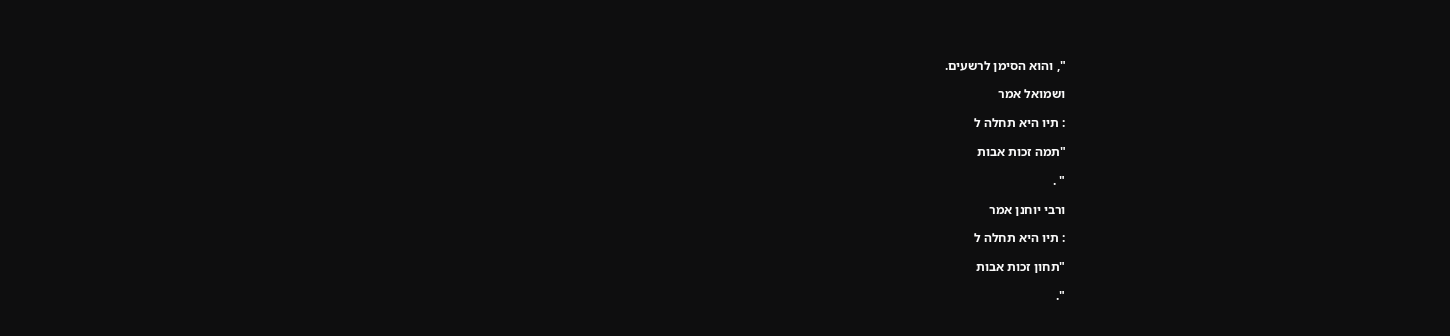", והוא הסימן לרשעים.

ושמואל אמר

: תיו היא תחלה ל

"תמה זכות אבות

" .

ורבי יוחנן אמר

: תיו היא תחלה ל

"תחון זכות אבות

".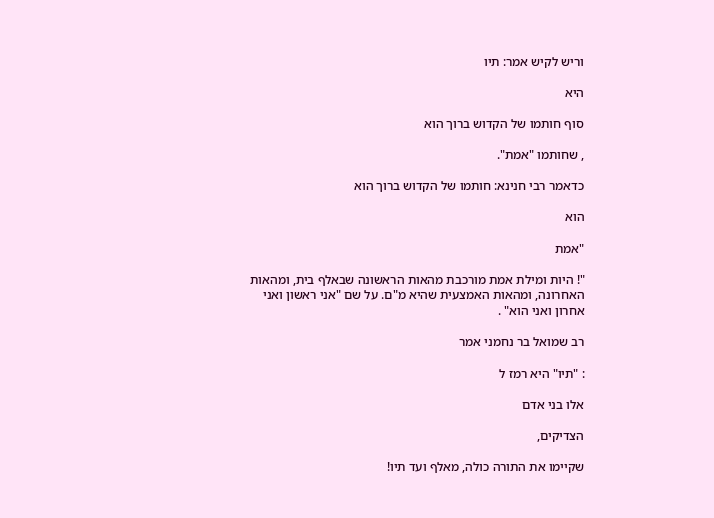וריש לקיש אמר: תיו

היא

סוף חותמו של הקדוש ברוך הוא

, שחותמו "אמת".

כדאמר רבי חנינא: חותמו של הקדוש ברוך הוא

הוא

"אמת

"! היות ומילת אמת מורכבת מהאות הראשונה שבאלף בית, ומהאות האחרונה, ומהאות האמצעית שהיא מ"ם. על שם "אני ראשון ואני אחרון ואני הוא" .

רב שמואל בר נחמני אמר

: "תיו" היא רמז ל

אלו בני אדם

הצדיקים,

שקיימו את התורה כולה, מאלף ועד תיו!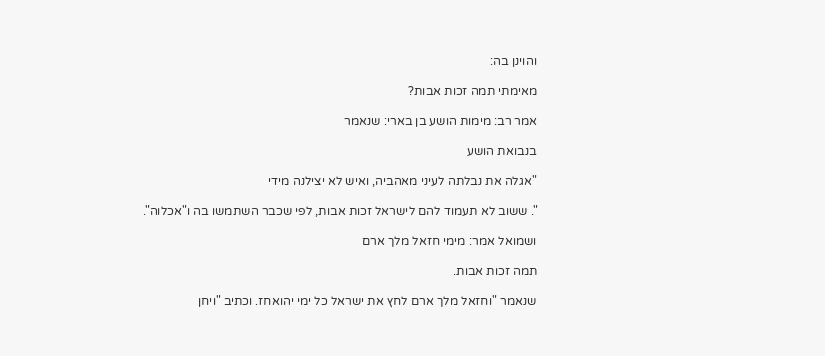והוינן בה:

מאימתי תמה זכות אבות?

אמר רב: מימות הושע בן בארי: שנאמר

בנבואת הושע

"אגלה את נבלתה לעיני מאהביה, ואיש לא יצילנה מידי

". ששוב לא תעמוד להם לישראל זכות אבות, לפי שכבר השתמשו בה ו"אכלוה".

ושמואל אמר: מימי חזאל מלך ארם

תמה זכות אבות.

שנאמר "וחזאל מלך ארם לחץ את ישראל כל ימי יהואחז. וכתיב "ויחן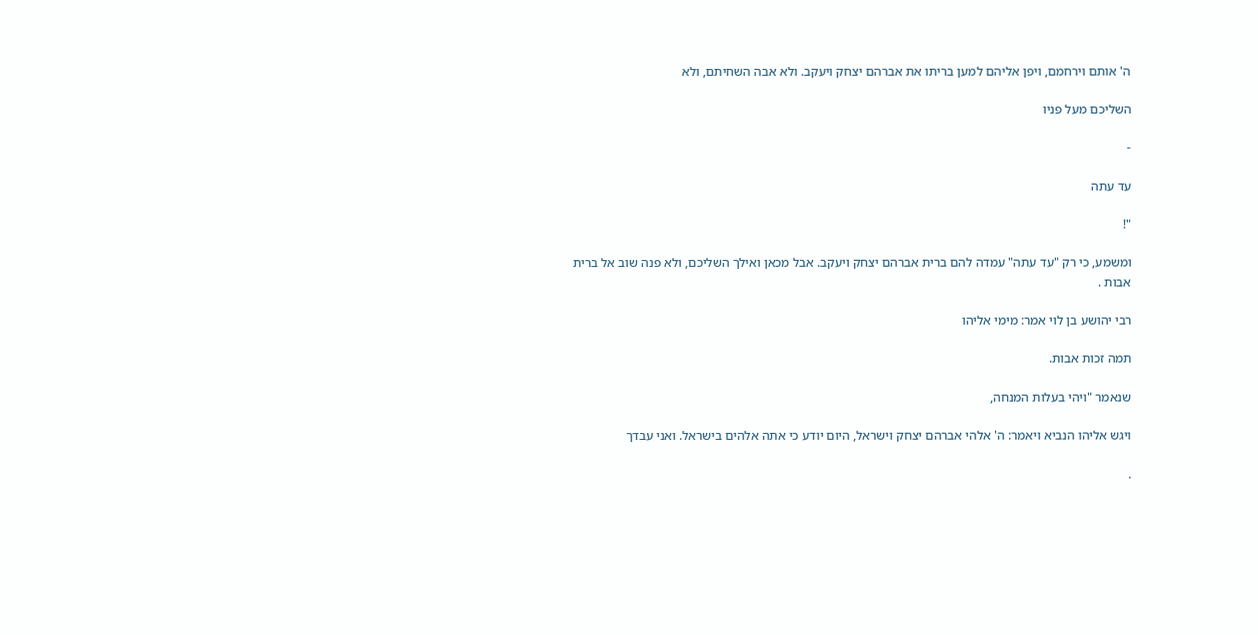ה' אותם וירחמם, ויפן אליהם למען בריתו את אברהם יצחק ויעקב. ולא אבה השחיתם, ולא

השליכם מעל פניו

-

עד עתה

"!

ומשמע, כי רק "עד עתה" עמדה להם ברית אברהם יצחק ויעקב. אבל מכאן ואילך השליכם, ולא פנה שוב אל ברית אבות .

רבי יהושע בן לוי אמר: מימי אליהו

תמה זכות אבות.

שנאמר "ויהי בעלות המנחה,

ויגש אליהו הנביא ויאמר: ה' אלהי אברהם יצחק וישראל, היום יודע כי אתה אלהים בישראל. ואני עבדך

.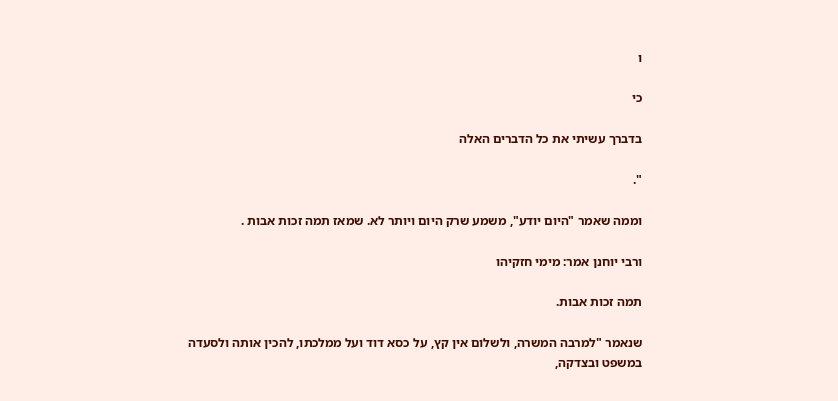ו

כי

בדברך עשיתי את כל הדברים האלה

".

וממה שאמר "היום יודע", משמע שרק היום ויותר לא. שמאז תמה זכות אבות .

ורבי יוחנן אמר: מימי חזקיהו

תמה זכות אבות.

שנאמר "למרבה המשרה, ולשלום אין קץ, על כסא דוד ועל ממלכתו, להכין אותה ולסעדה במשפט ובצדקה,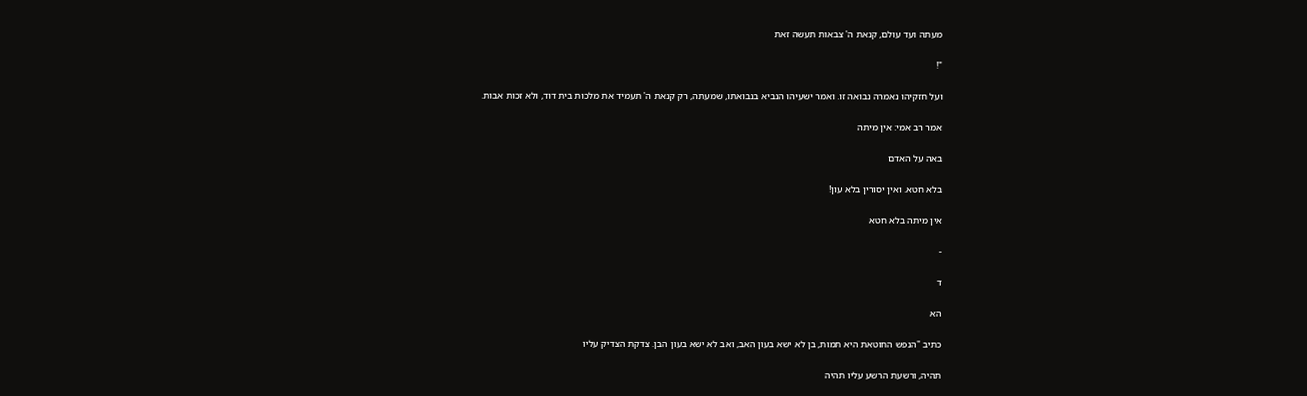מעתה ועד עולם, קנאת ה' צבאות תעשה זאת

"!

ועל חזקיהו נאמרה נבואה זו. ואמר ישעיהו הנביא בנבואתו, שמעתה, רק קנאת ה' תעמיד את מלכות בית דוד, ולא זכות אבות.

אמר רב אמי: אין מיתה

באה על האדם

בלא חטא. ואין יסורין בלא עון!

אין מיתה בלא חטא

-

ד

הא

כתיב "הנפש החוטאת היא תמות, בן לא ישא בעון האב, ואב לא ישא בעון הבן. צדקת הצדיק עליו

תהיה, ורשעת הרשע עליו תהיה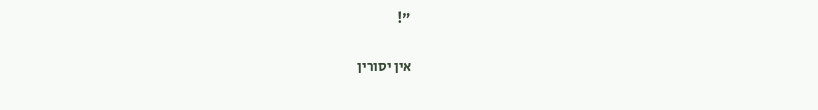"!

אין יסורין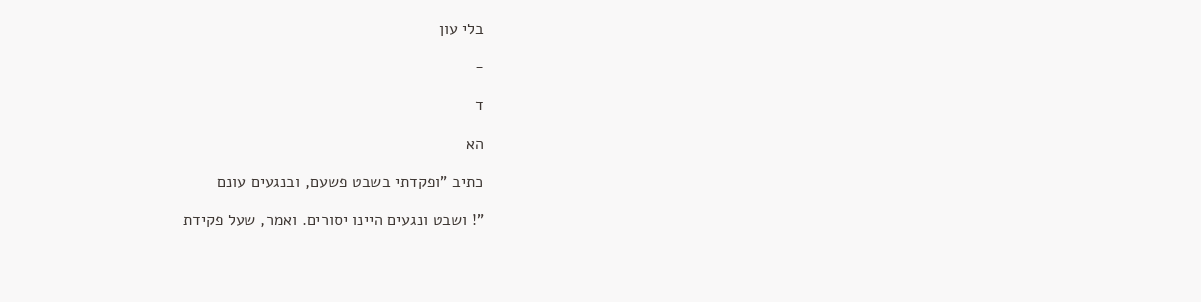בלי עון

-

ד

הא

כתיב "ופקדתי בשבט פשעם, ובנגעים עונם

"! ושבט ונגעים היינו יסורים. ואמר, שעל פקידת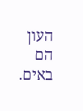העון הם באים.